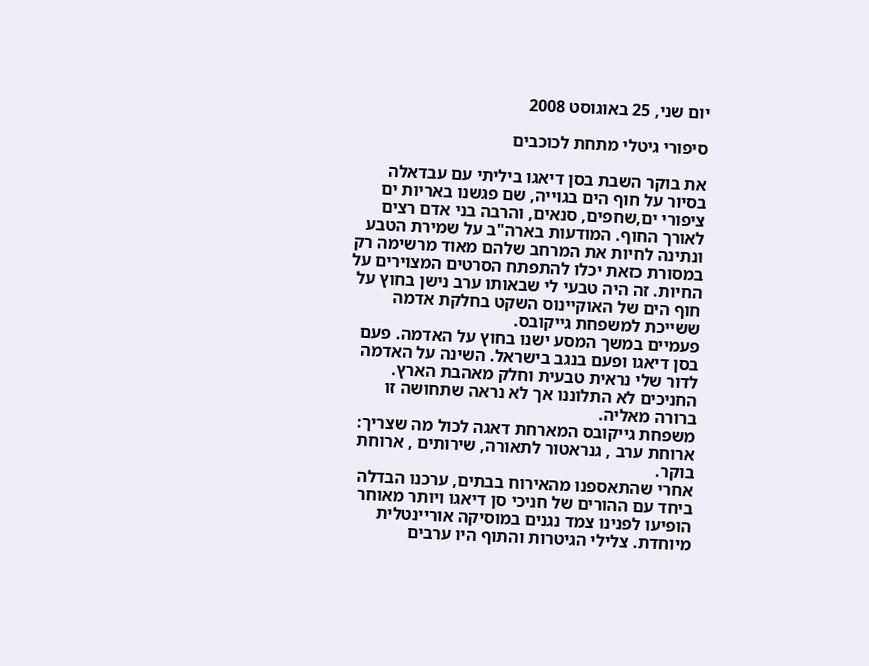יום שני, 25 באוגוסט 2008

סיפורי גיטלי מתחת לכוכבים

את בוקר השבת בסן דיאגו ביליתי עם עבדאלה בסיור על חוף הים בגוייה, שם פגשנו באריות ים ציפורי ים,שחפים, סנאים, והרבה בני אדם רצים לאורך החוף. המודעות בארה"ב על שמירת הטבע ונתינה לחיות את המרחב שלהם מאוד מרשימה רק במסורת כזאת יכלו להתפתח הסרטים המצוירים על החיות. זה היה טבעי לי שבאותו ערב נישן בחוץ על חוף הים של האוקיינוס השקט בחלקת אדמה ששייכת למשפחת גייקובס.
פעמיים במשך המסע ישנו בחוץ על האדמה. פעם בסן דיאגו ופעם בנגב בישראל. השינה על האדמה לדור שלי נראית טבעית וחלק מאהבת הארץ. החניכים לא התלוננו אך לא נראה שתחושה זו ברורה מאליה.
משפחת גייקובס המארחת דאגה לכול מה שצריך: ארוחת ערב , גנראטור לתאורה, שירותים , ארוחת בוקר.
אחרי שהתאספנו מהאירוח בבתים, ערכנו הבדלה ביחד עם ההורים של חניכי סן דיאגו ויותר מאוחר הופיעו לפנינו צמד נגנים במוסיקה אוריינטלית מיוחדת. צלילי הגיטרות והתוף היו ערבים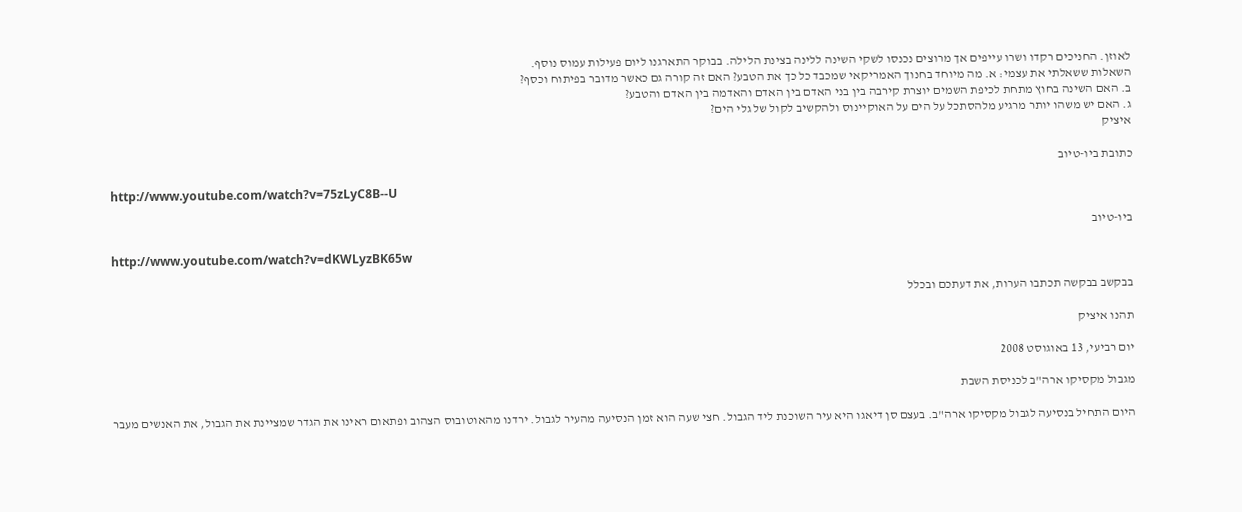לאוזן. החניכים רקדו ושרו עייפים אך מרוצים נכנסו לשקי השינה ללינה בצינת הלילה. בבוקר התארגנו ליום פעילות עמוס נוסף.
השאלות ששאלתי את עצמי: א. מה מיוחד בחנוך האמריקאי שמכבד כל כך את הטבע? האם זה קורה גם כאשר מדובר בפיתוח וכסף?
ב. האם השינה בחוץ מתחת לכיפת השמים יוצרת קירבה בין בני האדם בין האדם והאדמה בין האדם והטבע?
ג. האם יש משהו יותר מרגיע מלהסתכל על הים על האוקיינוס ולהקשיב לקול של גלי הים?
איציק

כתובת ביו-טיוב

http://www.youtube.com/watch?v=75zLyC8B--U

ביו-טיוב

http://www.youtube.com/watch?v=dKWLyzBK65w

בבקשב בבקשה תכתבו הערות, את דעתכם ובכלל

תהנו איציק

יום רביעי, 13 באוגוסט 2008

מגבול מקסיקו ארה"ב לכניסת השבת

היום התחיל בנסיעה לגבול מקסיקו ארה"ב. בעצם סן דיאגו היא עיר השוכנת ליד הגבול. חצי שעה הוא זמן הנסיעה מהעיר לגבול. ירדנו מהאוטובוס הצהוב ופתאום ראינו את הגדר שמציינת את הגבול, את האנשים מעבר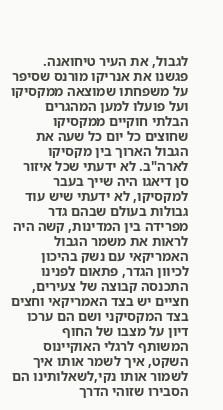לגבול, את העיר טיחואנה. פגשנו את אנריקו מורנס שסיפר על משפחתו שמוצאה ממקסיקו ועל פועלו למען המהגרים הבלתי חוקיים ממקסיקו שחוצים כל יום כל שעה את הגבול הארוך בין מקסיקו לארה"ב. לא ידעתי שכל איזור סן דיאגו היה שייך בעבר למקסיקו, לא ידעתי שיש עוד גבולות בעולם שבהם גדר מפרידה בין המדינות, קשה היה לראות את משמר הגבול האמריקאי עם נשק בהיכון לכיוון הגדר, פתאום לפנינו התכנסה קבוצה של צעירים, חציים יש בצד האמריקאי וחצים בצד המקסיקני ושם הם ערכו דיון על מצבו של החוף המשותף לרגלי האוקיינוס השקט, איך לשמר אותו איך לשמור אותו נקי,לשאלותינו הם הסבירו שזוהי הדרך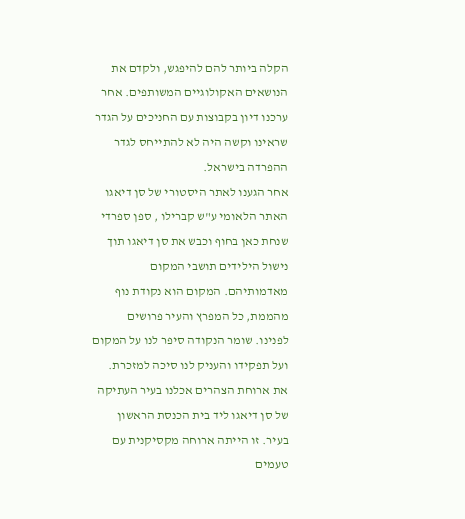הקלה ביותר להם להיפגש, ולקדם את הנושאים האקולוגיים המשותפים. אחר ערכנו דיון בקבוצות עם החניכים על הגדר שראינו וקשה היה לא להתייחס לגדר ההפרדה בישראל.
אחר הגענו לאתר היסטורי של סן דיאגו האתר הלאומי ע"ש קברילו , ספן ספרדי שנחת כאן בחוף וכבש את סן דיאגו תוך נישול הילידים תושבי המקום מאדמותיהם. המקום הוא נקודת נוף מהממת, כל המפרץ והעיר פרושים לפנינו. שומר הנקודה סיפר לנו על המקום ועל תפקידו והעניק לנו סיכה למזכרת.
את ארוחת הצהרים אכלנו בעיר העתיקה של סן דיאגו ליד בית הכנסת הראשון בעיר. זו הייתה ארוחה מקסיקנית עם טעמים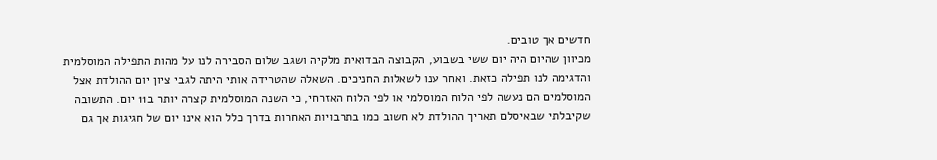חדשים אך טובים.
מכיוון שהיום היה יום ששי בשבוע, הקבוצה הבדואית מלקיה ושגב שלום הסבירה לנו על מהות התפילה המוסלמית והדגימה לנו תפילה כזאת. ואחר ענו לשאלות החניכים. השאלה שהטרידה אותי היתה לגבי ציון יום ההולדת אצל המוסלמים הם נעשה לפי הלוח המוסלמי או לפי הלוח האזרחי, כי השנה המוסלמית קצרה יותר ב11 יום. התשובה שקיבלתי שבאיסלם תאריך ההולדת לא חשוב כמו בתרבויות האחרות בדרך כלל הוא אינו יום של חגיגות אך גם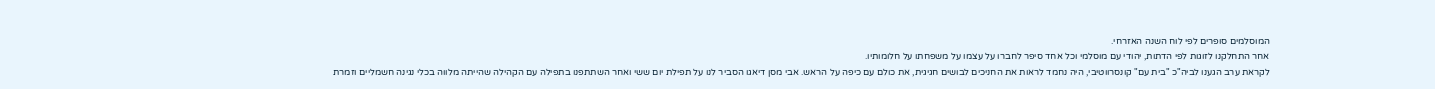המוסלמים סופרים לפי לוח השנה האזרחי.
אחר התחלקנו לזוגות לפי הדתות, יהודי עם מוסלמי וכל אחד סיפר לחברו על עצמו על משפחתו על חלומותיו.
לקראת ערב הגענו לביה"כ "בית עם" קונסרווטיבי, היה נחמד לראות את החניכים לבושים חגיגית, את כולם עם כיפה על הראש. אבי מסן דיאגו הסביר לנו על תפילת יום ששי ואחר השתתפנו בתפילה עם הקהילה שהייתה מלווה בכלי נגינה חשמליים וזמרת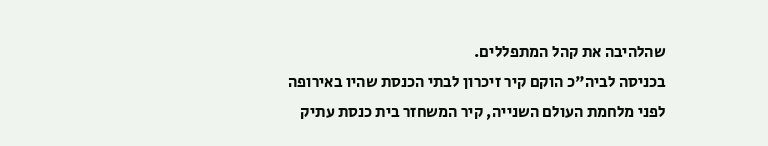שהלהיבה את קהל המתפללים.
בכניסה לביה"כ הוקם קיר זיכרון לבתי הכנסת שהיו באירופה לפני מלחמת העולם השנייה, קיר המשחזר בית כנסת עתיק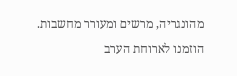מהונגריה, מרשים ומעורר מחשבות.
הוזמנו לארוחת הערב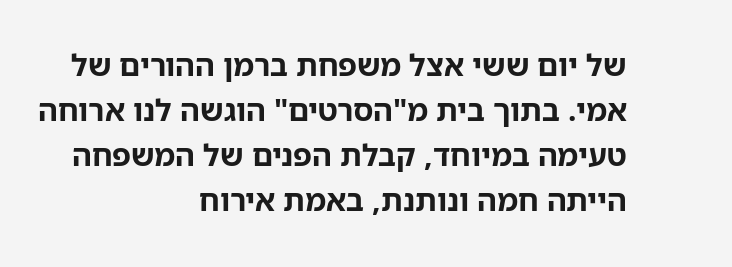של יום ששי אצל משפחת ברמן ההורים של אמי. בתוך בית מ"הסרטים" הוגשה לנו ארוחה טעימה במיוחד, קבלת הפנים של המשפחה הייתה חמה ונותנת, באמת אירוח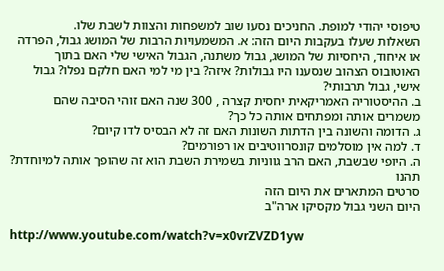טיפוסי יהודי למופת. החניכים נסעו שוב למשפחות והצוות לשבת שלו.
השאלות שעלו בעקבות היום הזה: א. המשמעויות הרבות של המושג גבול, הפרדה או איחוד, היחסיות של המושג, גבול משתנה, הגבול האישי שלי האם בתוך האוטובוס הצהוב שנסענו היו גבולות? איזה? בין מי למי האם חלקם נפלו? גבול אישי, גבול תרבותי?
ב. ההיסטוריה האמריקאית יחסית קצרה , 300 שנה האם זוהי הסיבה שהם משמרים אותה ומפתחים אותה כל כך?
ג. הדומה והשונה בין הדתות השונות האם זה לא הבסיס לדו קיום?
ד. למה אין מוסלמים קונסרווטיבים או רפורמים?
ה. היופי שבשבת, האם הרב גווניות בשמירת השבת הוא זה שהופך אותה למיוחדת?
תהנו
סרטים המתארים את היום הזה
היום השני גבול מקסיקו ארה"ב

http://www.youtube.com/watch?v=x0vrZVZD1yw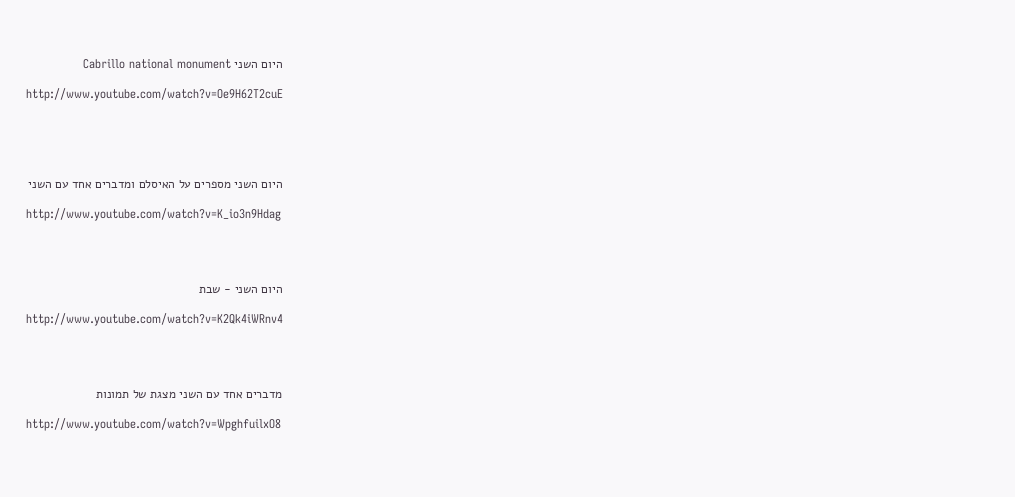היום השני Cabrillo national monument

http://www.youtube.com/watch?v=Oe9H62T2cuE





היום השני מספרים על האיסלם ומדברים אחד עם השני

http://www.youtube.com/watch?v=K_io3n9Hdag




היום השני - שבת

http://www.youtube.com/watch?v=K2Qk4iWRnv4




מדברים אחד עם השני מצגת של תמונות

http://www.youtube.com/watch?v=WpghfuilxO8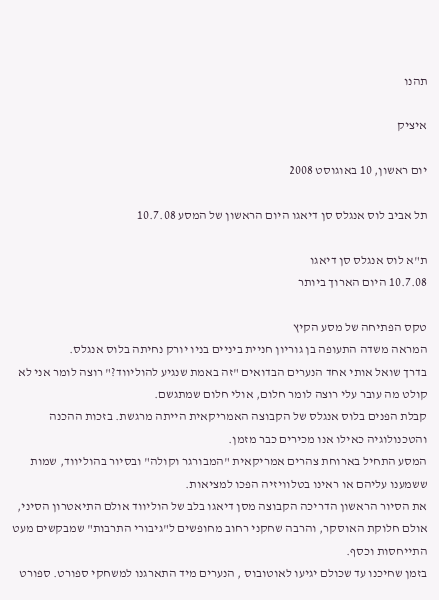תהנו

איציק

יום ראשון, 10 באוגוסט 2008

תל אביב לוס אנגלס סן דיאגו היום הראשון של המסע 10.7.08

ת"א לוס אנגלס סן דיאגו
10.7.08 היום הארוך ביותר

טקס הפתיחה של מסע הקיץ
המראה משדה התעופה בן גוריון חניית ביניים בניו יורק נחיתה בלוס אנגלס.
בדרך שואל אותי אחד הנערים הבדואים "זה באמת שנגיע להוליווד?" רוצה לומר אני לא קולט מה עובר עלי רוצה לומר חלום, אולי חלום שמתגשם.
קבלת הפנים בלוס אנגלס של הקבוצה האמריקאית הייתה מרגשת. בזכות ההכנה והטכנולוגיה כאילו אנו מכירים כבר מזמן.
המסע התחיל בארוחת צהרים אמריקאית "המבורגר וקולה" ובסיור בהוליווד, שמות ששמענו עליהם או ראינו בטלוויזיה הפכו למציאות.
את הסיור הראשון הדריכה הקבוצה מסן דיאגו בלב של הוליווד אולם התיאטרון הסיני, אולם חלוקת האוסקר, והרבה שחקני רחוב מחופשים ל"גיבורי התרבות" שמבקשים מעט התייחסות וכסף.
בזמן שחיכנו עד שכולם יגיעו לאוטובוס , הנערים מיד התארגנו למשחקי ספורט. ספורט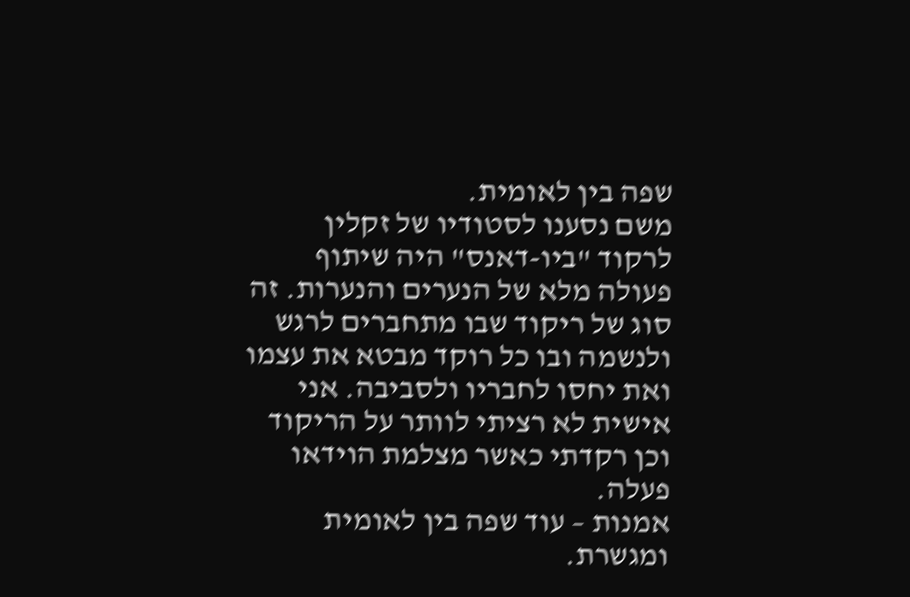שפה בין לאומית.
משם נסענו לסטודיו של זקלין לרקוד "ביו-דאנס" היה שיתוף פעולה מלא של הנערים והנערות. זה סוג של ריקוד שבו מתחברים לרגש ולנשמה ובו כל רוקד מבטא את עצמו ואת יחסו לחבריו ולסביבה. אני אישית לא רציתי לוותר על הריקוד וכן רקדתי כאשר מצלמת הוידאו פעלה.
אמנות – עוד שפה בין לאומית ומגשרת.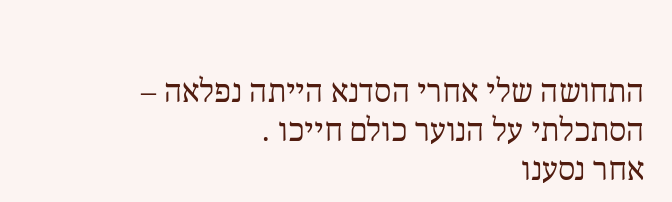התחושה שלי אחרי הסדנא הייתה נפלאה – הסתכלתי על הנוער כולם חייכו .
אחר נסענו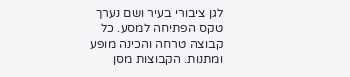לגן ציבורי בעיר ושם נערך טקס הפתיחה למסע. כל קבוצה טרחה והכינה מופע ומתנות. הקבוצות מסן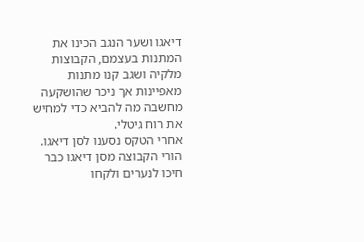דיאגו ושער הנגב הכינו את המתנות בעצמם, הקבוצות מלקיה ושגב קנו מתנות מאפיינות אך ניכר שהושקעה מחשבה מה להביא כדי למחיש את רוח גיטלי.
אחרי הטקס נסענו לסן דיאגו. הורי הקבוצה מסן דיאגו כבר חיכו לנערים ולקחו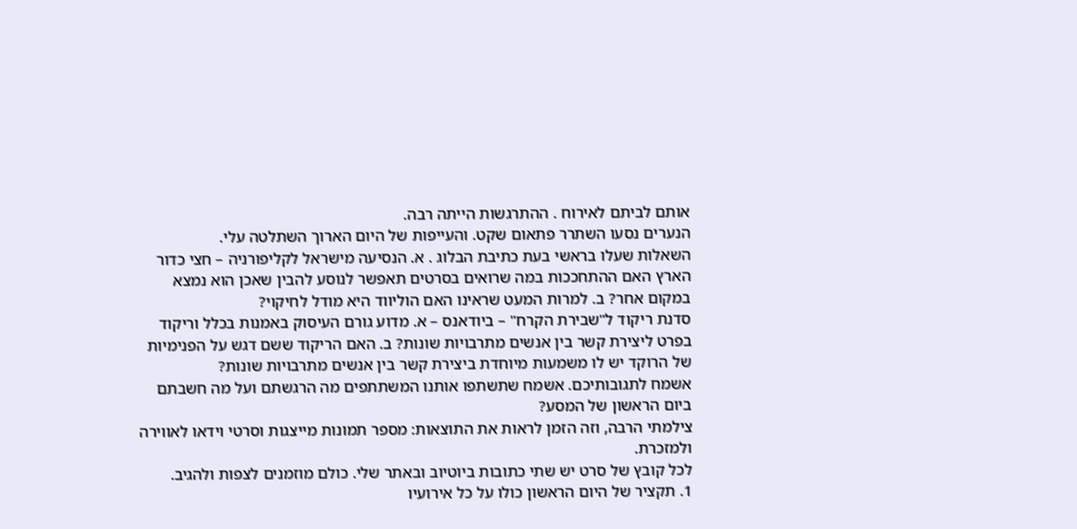אותם לביתם לאירוח . ההתרגשות הייתה רבה.
הנערים נסעו השתרר פתאום שקט. והעייפות של היום הארוך השתלטה עלי.
השאלות שעלו בראשי בעת כתיבת הבלוג . א. הנסיעה מישראל לקליפורניה – חצי כדור הארץ האם ההתחככות במה שרואים בסרטים תאפשר לנוסע להבין שאכן הוא נמצא במקום אחר? ב. למרות המעט שראינו האם הוליווד היא מודל לחיקוי?
סדנת ריקוד ל"שבירת הקרח" – ביודאנס – א. מדוע גורם העיסוק באמנות בכלל וריקוד בפרט ליצירת קשר בין אנשים מתרבויות שונות? ב. האם הריקוד ששם דגש על הפנימיות של הרוקד יש לו משמעות מיוחדת ביצירת קשר בין אנשים מתרבויות שונות?
אשמח לתגובותיכם. אשמח שתשתפו אותנו המשתתפים מה הרגשתם ועל מה חשבתם ביום הראשון של המסע?
צילמתי הרבה, וזה הזמן לראות את התוצאות: מספר תמונות מייצגות וסרטי וידאו לאווירה ולמזכרת.
לכל קובץ של סרט יש שתי כתובות ביוטיוב ובאתר שלי. כולם מוזמנים לצפות ולהגיב.
1. תקציר של היום הראשון כולו על כל אירועיו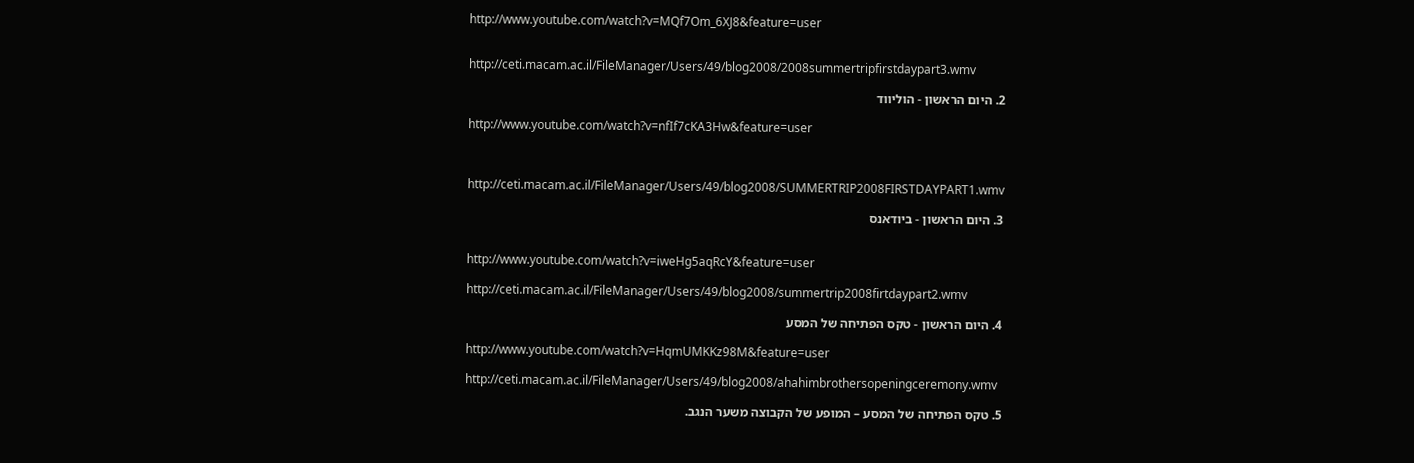http://www.youtube.com/watch?v=MQf7Om_6XJ8&feature=user


http://ceti.macam.ac.il/FileManager/Users/49/blog2008/2008summertripfirstdaypart3.wmv

2. היום הראשון - הוליווד

http://www.youtube.com/watch?v=nfIf7cKA3Hw&feature=user



http://ceti.macam.ac.il/FileManager/Users/49/blog2008/SUMMERTRIP2008FIRSTDAYPART1.wmv

3. היום הראשון - ביודאנס


http://www.youtube.com/watch?v=iweHg5aqRcY&feature=user

http://ceti.macam.ac.il/FileManager/Users/49/blog2008/summertrip2008firtdaypart2.wmv

4. היום הראשון - טקס הפתיחה של המסע

http://www.youtube.com/watch?v=HqmUMKKz98M&feature=user

http://ceti.macam.ac.il/FileManager/Users/49/blog2008/ahahimbrothersopeningceremony.wmv

5. טקס הפתיחה של המסע – המופע של הקבוצה משער הנגב.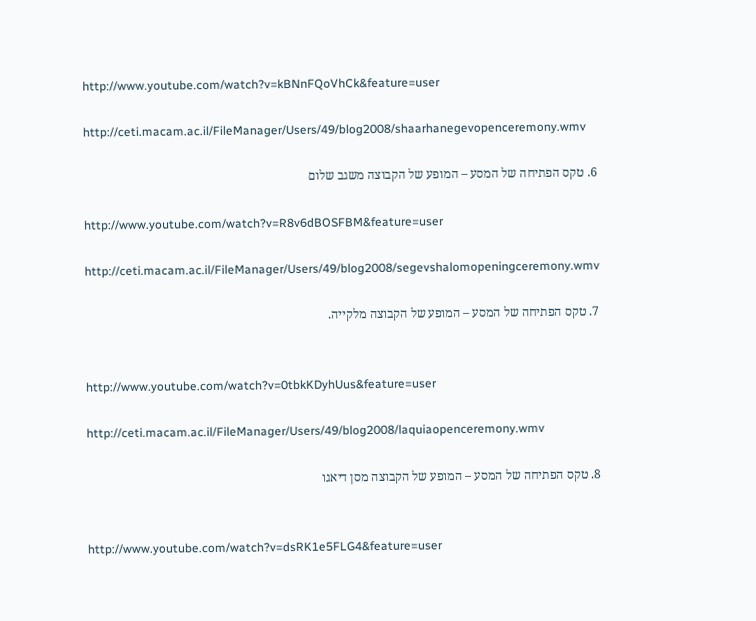http://www.youtube.com/watch?v=kBNnFQoVhCk&feature=user

http://ceti.macam.ac.il/FileManager/Users/49/blog2008/shaarhanegevopenceremony.wmv

6. טקס הפתיחה של המסע – המופע של הקבוצה משגב שלום

http://www.youtube.com/watch?v=R8v6dBOSFBM&feature=user

http://ceti.macam.ac.il/FileManager/Users/49/blog2008/segevshalomopeningceremony.wmv

7. טקס הפתיחה של המסע – המופע של הקבוצה מלקייה.


http://www.youtube.com/watch?v=0tbkKDyhUus&feature=user

http://ceti.macam.ac.il/FileManager/Users/49/blog2008/laquiaopenceremony.wmv

8. טקס הפתיחה של המסע – המופע של הקבוצה מסן דיאגו


http://www.youtube.com/watch?v=dsRK1e5FLG4&feature=user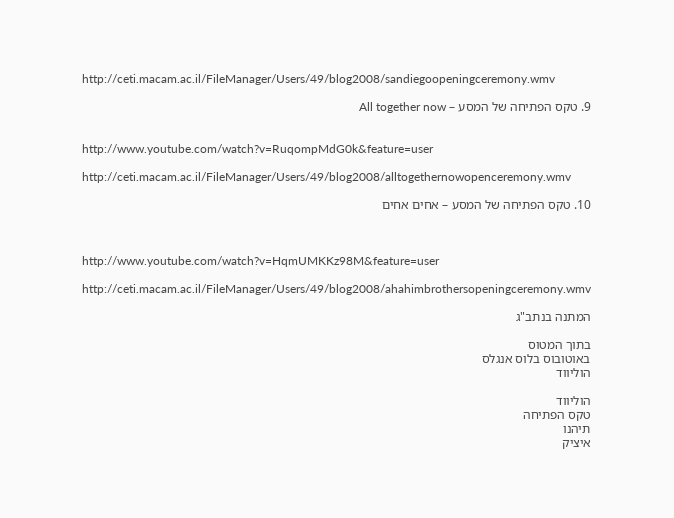http://ceti.macam.ac.il/FileManager/Users/49/blog2008/sandiegoopeningceremony.wmv

9. טקס הפתיחה של המסע – All together now


http://www.youtube.com/watch?v=RuqompMdG0k&feature=user

http://ceti.macam.ac.il/FileManager/Users/49/blog2008/alltogethernowopenceremony.wmv

10. טקס הפתיחה של המסע – אחים אחים



http://www.youtube.com/watch?v=HqmUMKKz98M&feature=user

http://ceti.macam.ac.il/FileManager/Users/49/blog2008/ahahimbrothersopeningceremony.wmv

המתנה בנתב"ג

בתוך המטוס
באוטובוס בלוס אנגלס
הוליווד

הוליווד
טקס הפתיחה
תיהנו
איציק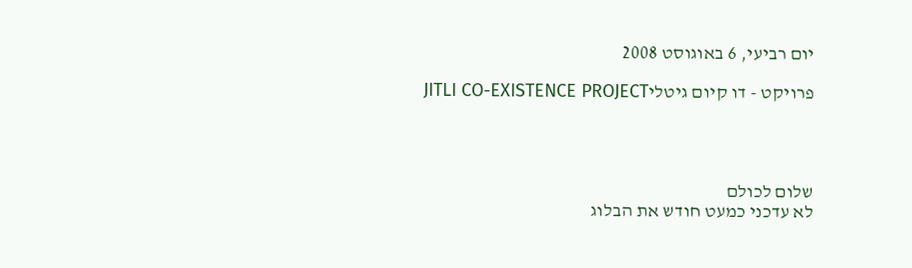יום רביעי, 6 באוגוסט 2008

פרויקט - דו קיום גיטליJITLI CO-EXISTENCE PROJECT




שלום לכולם
לא עדכני כמעט חודש את הבלוג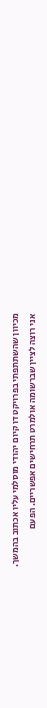מכיוון שהשתתפתי בפרויקט דו קיום יהודי מוסלמי עליו אכתוב בהמשך.
אני רוצה לציין שברשומה אולמרט תרחישים אפשריים. הפעם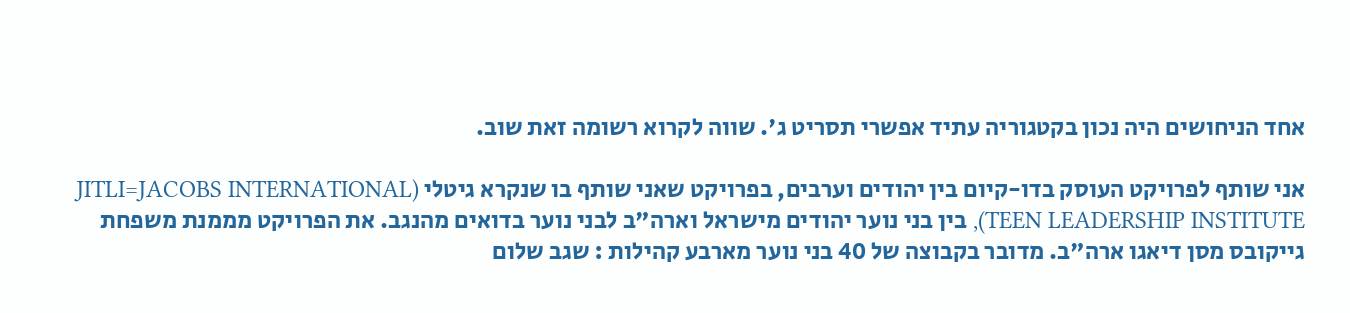אחד הניחושים היה נכון בקטגוריה עתיד אפשרי תסריט ג'. שווה לקרוא רשומה זאת שוב.

אני שותף לפרויקט העוסק בדו-קיום בין יהודים וערבים, בפרויקט שאני שותף בו שנקרא גיטלי (JITLI=JACOBS INTERNATIONAL TEEN LEADERSHIP INSTITUTE), בין בני נוער יהודים מישראל וארה"ב לבני נוער בדואים מהנגב. את הפרויקט מממנת משפחת גייקובס מסן דיאגו ארה"ב. מדובר בקבוצה של 40 בני נוער מארבע קהילות : שגב שלום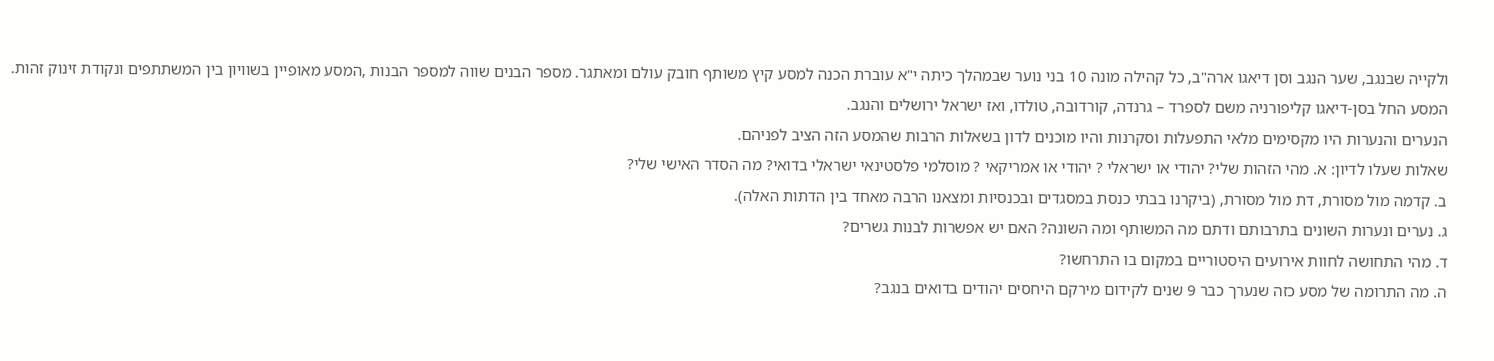ולקייה שבנגב, שער הנגב וסן דיאגו ארה"ב, כל קהילה מונה 10 בני נוער שבמהלך כיתה י"א עוברת הכנה למסע קיץ משותף חובק עולם ומאתגר. מספר הבנים שווה למספר הבנות ,המסע מאופיין בשוויון בין המשתתפים ונקודת זינוק זהות.
המסע החל בסן-דיאגו קליפורניה משם לספרד – גרנדה, קורדובה, טולדו, ואז ישראל ירושלים והנגב.
הנערים והנערות היו מקסימים מלאי התפעלות וסקרנות והיו מוכנים לדון בשאלות הרבות שהמסע הזה הציב לפניהם.
שאלות שעלו לדיון: א. מהי הזהות שלי? יהודי או ישראלי ? יהודי או אמריקאי ? מוסלמי פלסטינאי ישראלי בדואי? מה הסדר האישי שלי?
ב. קדמה מול מסורת, דת מול מסורת, (ביקרנו בבתי כנסת במסגדים ובכנסיות ומצאנו הרבה מאחד בין הדתות האלה).
ג. נערים ונערות השונים בתרבותם ודתם מה המשותף ומה השונה? האם יש אפשרות לבנות גשרים?
ד. מהי התחושה לחוות אירועים היסטוריים במקום בו התרחשו?
ה. מה התרומה של מסע כזה שנערך כבר 9 שנים לקידום מירקם היחסים יהודים בדואים בנגב?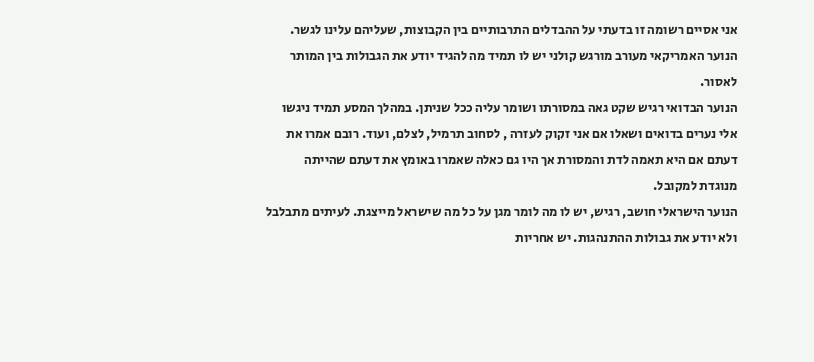אני אסיים רשומה זו בדעתי על ההבדלים התרבותיים בין הקבוצות, שעליהם עלינו לגשר.
הנוער האמריקאי מעורב מורגש קולני יש לו תמיד מה להגיד יודע את הגבולות בין המותר לאסור.
הנוער הבדואי רגיש שקט גאה במסורתו ושומר עליה ככל שניתן. במהלך המסע תמיד ניגשו אלי נערים בדואים ושאלו אם אני זקוק לעזרה , לסחוב תרמיל, לצלם, ועוד. רובם אמרו את דעתם אם היא תאמה לדת והמסורת אך היו גם כאלה שאמרו באומץ את דעתם שהייתה מנוגדת למקובל.
הנוער הישראלי חושב, רגיש, יש לו מה לומר מגן על כל מה שישראל מייצגת. לעיתים מתבלבל ולא יודע את גבולות ההתנהגות. יש אחריות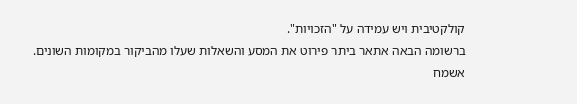קולקטיבית ויש עמידה על "הזכויות".
ברשומה הבאה אתאר ביתר פירוט את המסע והשאלות שעלו מהביקור במקומות השונים.
אשמח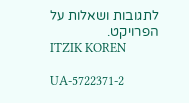לתגובות ושאלות על הפרויקט.
ITZIK KOREN

UA-5722371-2